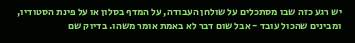יש רגע כזה שבו מסתכלים על שולחן העבודה, על המדף בסלון או על פינת הסטודיו, ומבינים שהכול עובד - אבל שום דבר לא באמת אומר משהו. בדיוק שם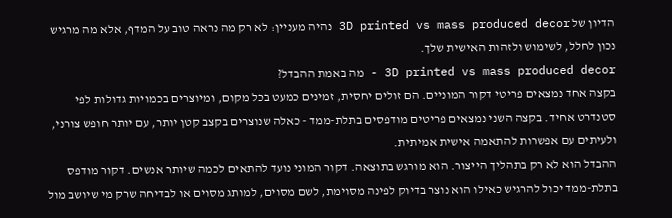הדיון של 3D printed vs mass produced decor נהיה מעניין: לא רק מה נראה טוב על המדף, אלא מה מרגיש נכון לחלל, לשימוש ולזהות האישית שלך.
3D printed vs mass produced decor - מה באמת ההבדל?
בקצה אחד נמצאים פריטי דקור המוניים. הם זולים יחסית, זמינים כמעט בכל מקום, ומיוצרים בכמויות גדולות לפי סטנדרט אחיד. בקצה השני נמצאים פריטים מודפסים בתלת-ממד - כאלה שנוצרים בקצב קטן יותר, עם יותר חופש צורני, ולעיתים עם אפשרות להתאמה אישית אמיתית.
ההבדל הוא לא רק בתהליך הייצור. הוא מורגש בתוצאה. דקור המוני נועד להתאים לכמה שיותר אנשים. דקור מודפס בתלת-ממד יכול להרגיש כאילו הוא נוצר בדיוק לפינה מסוימת, לשם מסוים, למותג מסוים או לבדיחה שרק מי שיושב מול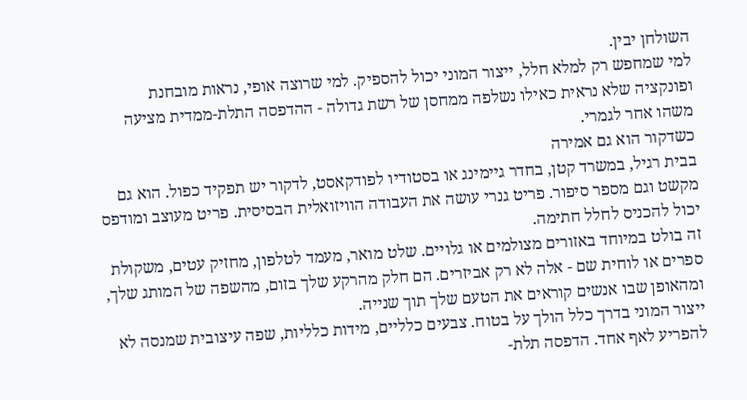השולחן יבין.
למי שמחפש רק למלא חלל, ייצור המוני יכול להספיק. למי שרוצה אופי, נראות מובחנת ופונקציה שלא נראית כאילו נשלפה ממחסן של רשת גדולה - ההדפסה התלת-ממדית מציעה משהו אחר לגמרי.
כשדקור הוא גם אמירה
בבית רגיל, במשרד קטן, בחדר גיימינג או בסטודיו לפודקאסט, לדקור יש תפקיד כפול. הוא גם מקשט וגם מספר סיפור. פריט גנרי עושה את העבודה הוויזואלית הבסיסית. פריט מעוצב ומודפס יכול להכניס לחלל חתימה.
זה בולט במיוחד באזורים מצולמים או גלויים. שלט מואר, מעמד לטלפון, מחזיק עטים, משקולת ספרים או לוחית שם - אלה לא רק אביזרים. הם חלק מהרקע שלך בזום, מהשפה של המותג שלך, ומהאופן שבו אנשים קוראים את הטעם שלך תוך שנייה.
ייצור המוני בדרך כלל הולך על בטוח. צבעים כלליים, מידות כלליות, שפה עיצובית שמנסה לא להפריע לאף אחד. הדפסה תלת-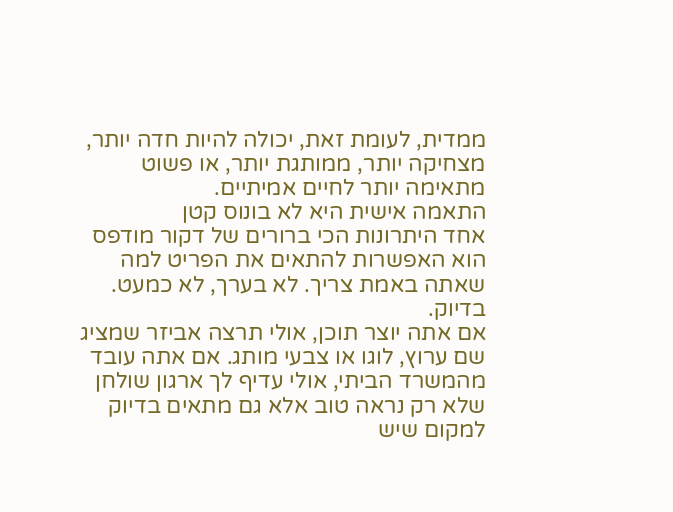ממדית, לעומת זאת, יכולה להיות חדה יותר, מצחיקה יותר, ממותגת יותר, או פשוט מתאימה יותר לחיים אמיתיים.
התאמה אישית היא לא בונוס קטן
אחד היתרונות הכי ברורים של דקור מודפס הוא האפשרות להתאים את הפריט למה שאתה באמת צריך. לא בערך, לא כמעט. בדיוק.
אם אתה יוצר תוכן, אולי תרצה אביזר שמציג שם ערוץ, לוגו או צבעי מותג. אם אתה עובד מהמשרד הביתי, אולי עדיף לך ארגון שולחן שלא רק נראה טוב אלא גם מתאים בדיוק למקום שיש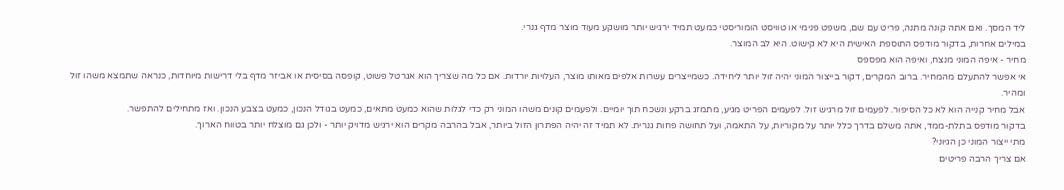ליד המסך. ואם אתה קונה מתנה, פריט עם שם, משפט פנימי או טוויסט הומוריסטי כמעט תמיד ירגיש יותר מושקע מעוד מוצר מדף גנרי.
במילים אחרות, בדקור מודפס התוספת האישית היא לא קישוט. היא לב המוצר.
מחיר - איפה המוני מנצח, ואיפה הוא מפספס
אי אפשר להתעלם מהמחיר. ברוב המקרים, דקור בייצור המוני יהיה זול יותר ליחידה. כשמייצרים עשרות אלפים מאותו מוצר, העלויות יורדות. אם כל מה שצריך הוא אגרטל פשוט, קופסה בסיסית או אביזר מדף בלי דרישות מיוחדות, כנראה שתמצא משהו זול ומהיר.
אבל מחיר קנייה הוא לא כל הסיפור. לפעמים זול מרגיש זול. לפעמים הפריט מגיע, מתמזג ברקע ונשכח תוך יומיים. ולפעמים קונים משהו המוני רק כדי לגלות שהוא כמעט מתאים, כמעט בגודל הנכון, כמעט בצבע הנכון. ואז מתחילים להתפשר.
בדקור מודפס בתלת-ממד, אתה משלם בדרך כלל יותר על מקוריות, על התאמה, ועל תחושה פחות גנרית. לא תמיד זה יהיה הפתרון הזול ביותר, אבל בהרבה מקרים הוא ירגיש מדויק יותר - ולכן גם מוצלח יותר בטווח הארוך.
מתי ייצור המוני כן הגיוני?
אם צריך הרבה פריטים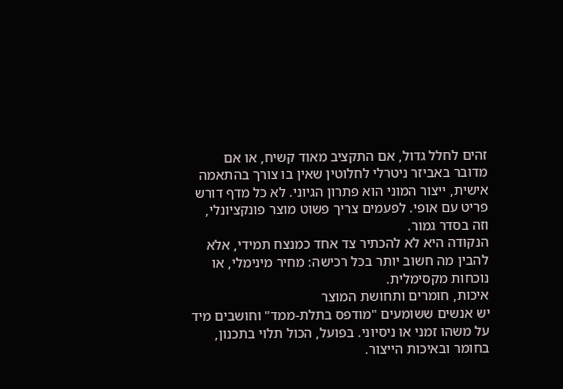זהים לחלל גדול, אם התקציב מאוד קשיח, או אם מדובר באביזר ניטרלי לחלוטין שאין בו צורך בהתאמה אישית, ייצור המוני הוא פתרון הגיוני. לא כל מדף דורש פריט עם אופי. לפעמים צריך פשוט מוצר פונקציונלי, וזה בסדר גמור.
הנקודה היא לא להכתיר צד אחד כמנצח תמידי, אלא להבין מה חשוב יותר בכל רכישה: מחיר מינימלי, או נוכחות מקסימלית.
איכות, חומרים ותחושת המוצר
יש אנשים ששומעים "מודפס בתלת-ממד" וחושבים מיד על משהו זמני או ניסיוני. בפועל, הכול תלוי בתכנון, בחומר ובאיכות הייצור.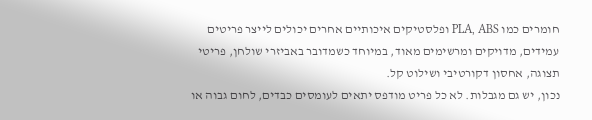חומרים כמו PLA, ABS ופלסטיקים איכותיים אחרים יכולים לייצר פריטים עמידים, מדויקים ומרשימים מאוד, במיוחד כשמדובר באביזרי שולחן, פריטי תצוגה, אחסון דקורטיבי ושילוט קל.
נכון, יש גם מגבלות. לא כל פריט מודפס יתאים לעומסים כבדים, לחום גבוה או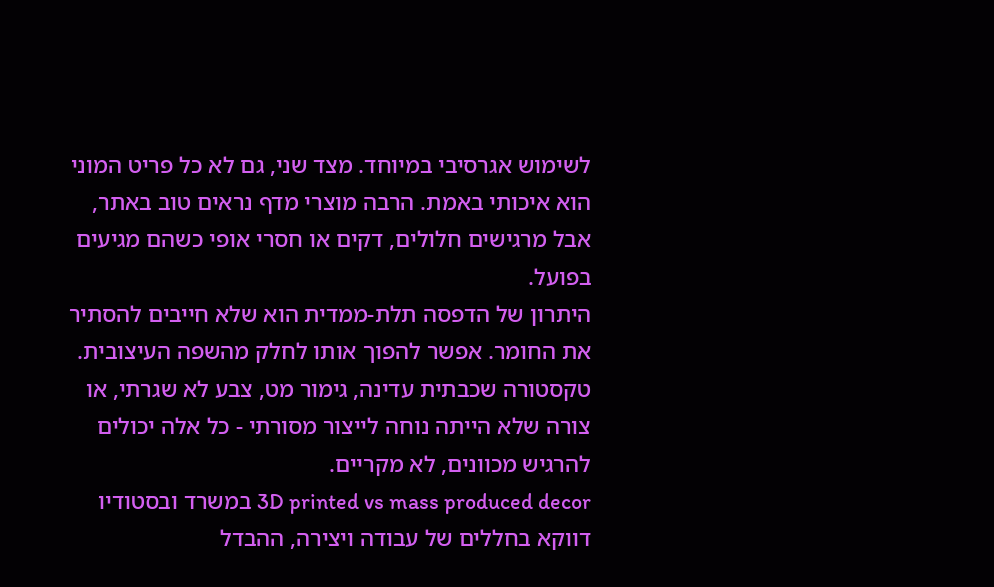לשימוש אגרסיבי במיוחד. מצד שני, גם לא כל פריט המוני הוא איכותי באמת. הרבה מוצרי מדף נראים טוב באתר, אבל מרגישים חלולים, דקים או חסרי אופי כשהם מגיעים בפועל.
היתרון של הדפסה תלת-ממדית הוא שלא חייבים להסתיר את החומר. אפשר להפוך אותו לחלק מהשפה העיצובית. טקסטורה שכבתית עדינה, גימור מט, צבע לא שגרתי, או צורה שלא הייתה נוחה לייצור מסורתי - כל אלה יכולים להרגיש מכוונים, לא מקריים.
3D printed vs mass produced decor במשרד ובסטודיו
דווקא בחללים של עבודה ויצירה, ההבדל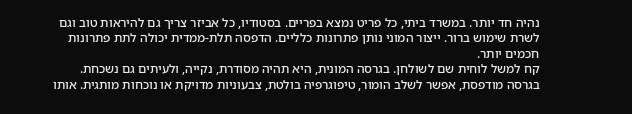נהיה חד יותר. במשרד ביתי, כל פריט נמצא בפריים. בסטודיו, כל אביזר צריך גם להיראות טוב וגם לשרת שימוש ברור. ייצור המוני נותן פתרונות כלליים. הדפסה תלת-ממדית יכולה לתת פתרונות חכמים יותר.
קח למשל לוחית שם לשולחן. בגרסה המונית, היא תהיה מסודרת, נקייה, ולעיתים גם נשכחת. בגרסה מודפסת, אפשר לשלב הומור, טיפוגרפיה בולטת, צבעוניות מדויקת או נוכחות מותגית. אותו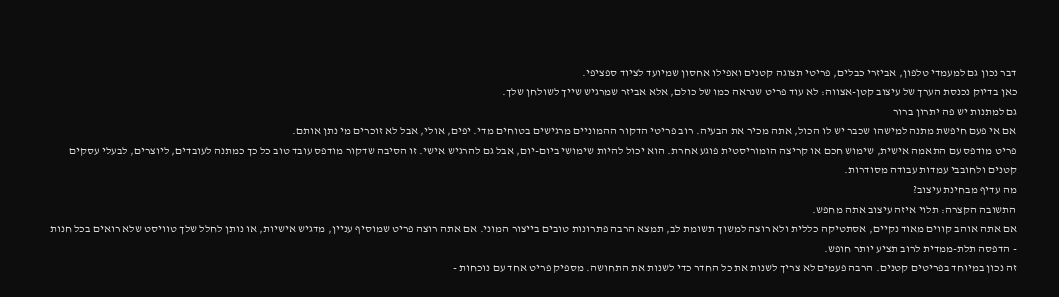דבר נכון גם למעמדי טלפון, אביזרי כבלים, פריטי תצוגה קטנים ואפילו אחסון שמיועד לציוד ספציפי.
כאן בדיוק נכנסת הערך של עיצוב קטן-אצווה: לא עוד פריט שנראה כמו של כולם, אלא אביזר שמרגיש שייך לשולחן שלך.
גם למתנות יש פה יתרון ברור
אם אי פעם חיפשת מתנה למישהו שכבר יש לו הכול, אתה מכיר את הבעיה. רוב פריטי הדקור ההמוניים מרגישים בטוחים מדי. יפים, אולי, אבל לא זוכרים מי נתן אותם.
פריט מודפס עם התאמה אישית, שימוש חכם או קריצה הומוריסטית פוגע אחרת. הוא יכול להיות שימושי ביום-יום, אבל גם להרגיש אישי. זו הסיבה שדקור מודפס עובד טוב כל כך כמתנה לעובדים, ליוצרים, לבעלי עסקים קטנים ולחובבי עמדות עבודה מסודרות.
מה עדיף מבחינת עיצוב?
התשובה הקצרה: תלוי איזה עיצוב אתה מחפש.
אם אתה אוהב קווים מאוד נקיים, אסתטיקה כללית ולא רוצה למשוך תשומת לב, תמצא הרבה פתרונות טובים בייצור המוני. אם אתה רוצה פריט שמוסיף עניין, מדגיש אישיות, או נותן לחלל שלך טוויסט שלא רואים בכל חנות - הדפסה תלת-ממדית לרוב תציע יותר חופש.
זה נכון במיוחד בפריטים קטנים. הרבה פעמים לא צריך לשנות את כל החדר כדי לשנות את התחושה. מספיק פריט אחד עם נוכחות -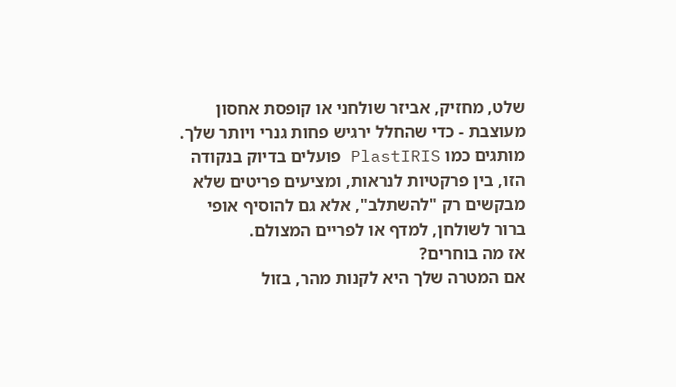שלט, מחזיק, אביזר שולחני או קופסת אחסון מעוצבת - כדי שהחלל ירגיש פחות גנרי ויותר שלך.
מותגים כמו PlastIRIS פועלים בדיוק בנקודה הזו, בין פרקטיות לנראות, ומציעים פריטים שלא מבקשים רק "להשתלב", אלא גם להוסיף אופי ברור לשולחן, למדף או לפריים המצולם.
אז מה בוחרים?
אם המטרה שלך היא לקנות מהר, בזול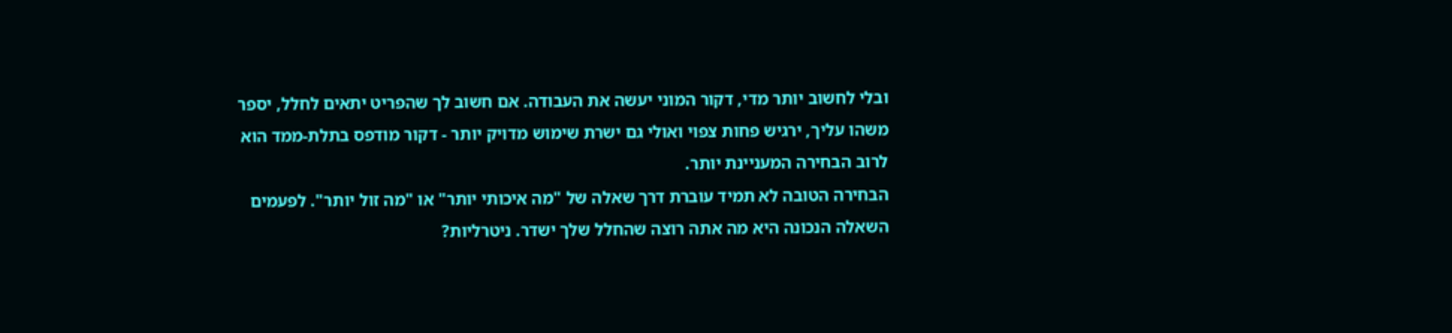ובלי לחשוב יותר מדי, דקור המוני יעשה את העבודה. אם חשוב לך שהפריט יתאים לחלל, יספר משהו עליך, ירגיש פחות צפוי ואולי גם ישרת שימוש מדויק יותר - דקור מודפס בתלת-ממד הוא לרוב הבחירה המעניינת יותר.
הבחירה הטובה לא תמיד עוברת דרך שאלה של "מה איכותי יותר" או "מה זול יותר". לפעמים השאלה הנכונה היא מה אתה רוצה שהחלל שלך ישדר. ניטרליות?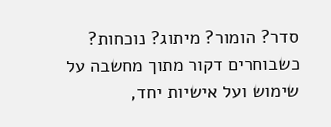סדר? הומור? מיתוג? נוכחות?
כשבוחרים דקור מתוך מחשבה על שימוש ועל אישיות יחד,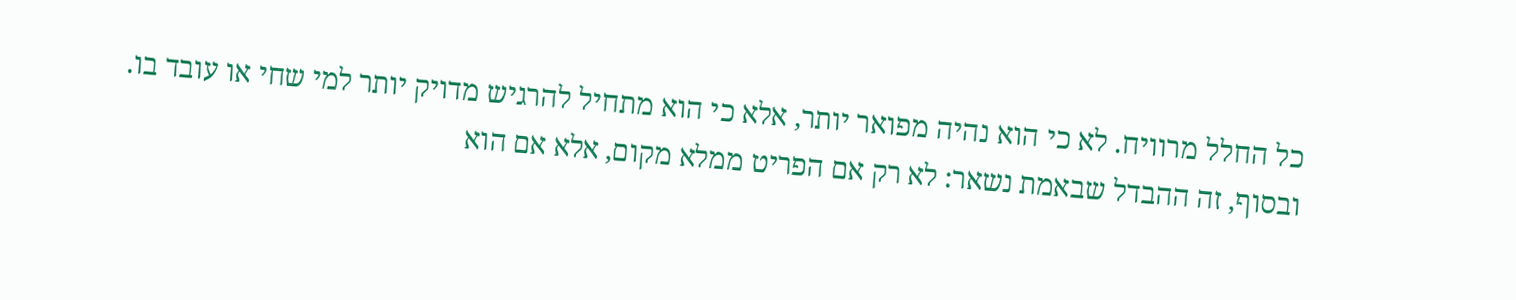כל החלל מרוויח. לא כי הוא נהיה מפואר יותר, אלא כי הוא מתחיל להרגיש מדויק יותר למי שחי או עובד בו.
ובסוף, זה ההבדל שבאמת נשאר: לא רק אם הפריט ממלא מקום, אלא אם הוא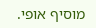מוסיף אופי.